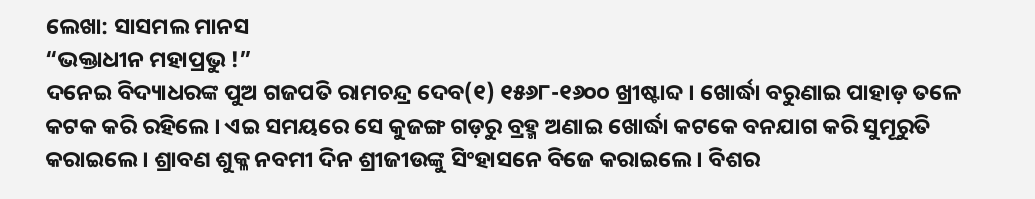ଲେଖା: ସାସମଲ ମାନସ
“ଭକ୍ତାଧୀନ ମହାପ୍ରଭୁ !”
ଦନେଇ ବିଦ୍ୟାଧରଙ୍କ ପୁଅ ଗଜପତି ରାମଚନ୍ଦ୍ର ଦେବ(୧) ୧୫୬୮-୧୬୦୦ ଖ୍ରୀଷ୍ଟାବ୍ଦ । ଖୋର୍ଦ୍ଧା ବରୁଣାଇ ପାହାଡ଼ ତଳେ କଟକ କରି ରହିଲେ । ଏଇ ସମୟରେ ସେ କୁଜଙ୍ଗ ଗଡ଼ରୁ ବ୍ରହ୍ମ ଅଣାଇ ଖୋର୍ଦ୍ଧା କଟକେ ବନଯାଗ କରି ସୁମୂରୁତି କରାଇଲେ । ଶ୍ରାବଣ ଶୁକ୍ଳ ନବମୀ ଦିନ ଶ୍ରୀଜୀଉଙ୍କୁ ସିଂହାସନେ ବିଜେ କରାଇଲେ । ବିଶର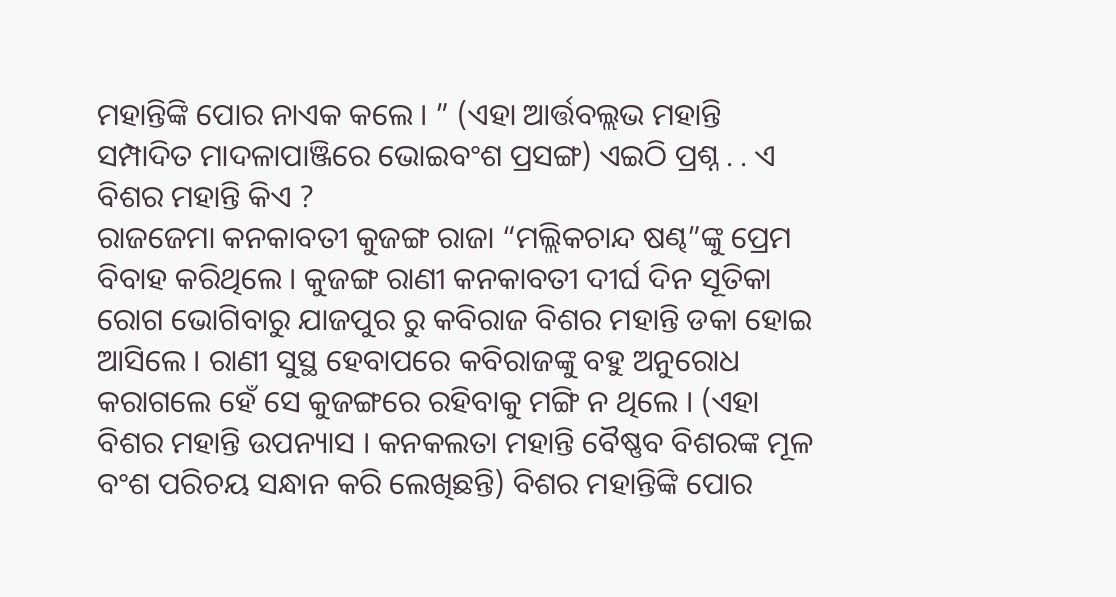ମହାନ୍ତିଙ୍କି ପୋର ନାଏକ କଲେ । ” (ଏହା ଆର୍ତ୍ତବଲ୍ଲଭ ମହାନ୍ତି ସମ୍ପାଦିତ ମାଦଳାପାଞ୍ଜିରେ ଭୋଇବଂଶ ପ୍ରସଙ୍ଗ) ଏଇଠି ପ୍ରଶ୍ନ . . ଏ ବିଶର ମହାନ୍ତି କିଏ ?
ରାଜଜେମା କନକାବତୀ କୁଜଙ୍ଗ ରାଜା “ମଲ୍ଲିକଚାନ୍ଦ ଷଣ୍ଢ”ଙ୍କୁ ପ୍ରେମ ବିବାହ କରିଥିଲେ । କୁଜଙ୍ଗ ରାଣୀ କନକାବତୀ ଦୀର୍ଘ ଦିନ ସୂତିକା ରୋଗ ଭୋଗିବାରୁ ଯାଜପୁର ରୁ କବିରାଜ ବିଶର ମହାନ୍ତି ଡକା ହୋଇ ଆସିଲେ । ରାଣୀ ସୁସ୍ଥ ହେବାପରେ କବିରାଜଙ୍କୁ ବହୁ ଅନୁରୋଧ କରାଗଲେ ହେଁ ସେ କୁଜଙ୍ଗରେ ରହିବାକୁ ମଙ୍ଗି ନ ଥିଲେ । (ଏହା ବିଶର ମହାନ୍ତି ଉପନ୍ୟାସ । କନକଲତା ମହାନ୍ତି ବୈଷ୍ଣବ ବିଶରଙ୍କ ମୂଳ ବଂଶ ପରିଚୟ ସନ୍ଧାନ କରି ଲେଖିଛନ୍ତି) ବିଶର ମହାନ୍ତିଙ୍କି ପୋର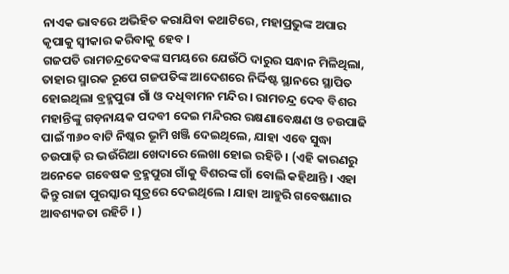ନାଏକ ଭାବରେ ଅଭିହିତ କରାଯିବା କଥାଟିରେ, ମହାପ୍ରଭୁଙ୍କ ଅପାର କୃପାକୁ ସ୍ୱୀକାର କରିବାକୁ ହେବ ।
ଗଜପତି ରାମଚନ୍ଦ୍ରଦେଵଙ୍କ ସମୟରେ ଯେଉଁଠି ଦାରୁର ସନ୍ଧାନ ମିଳିଥିଲା, ତାହାର ସ୍ମାରକ ରୂପେ ଗଜପତିଙ୍କ ଆଦେଶରେ ନିର୍ଦ୍ଦିଷ୍ଟ ସ୍ଥାନରେ ସ୍ଥାପିତ ହୋଇଥିଲା ବ୍ରହ୍ମପୁରା ଗାଁ ଓ ଦଧିବାମନ ମନ୍ଦିର । ରାମଚନ୍ଦ୍ର ଦେବ ବିଶର ମହାନ୍ତିଙ୍କୁ ଗଡ଼ନାୟକ ପଦବୀ ଦେଇ ମନ୍ଦିରର ରକ୍ଷଣାବେକ୍ଷଣ ଓ ଚଉପାଢି ପାଇଁ ୩୬୦ ବାଟି ନିଷ୍କର ଭୂମି ଖଞ୍ଜି ଦେଇଥିଲେ, ଯାହା ଏବେ ସୁଦ୍ଧା ଚଉପାଢ଼ି ର ଭଉଁରିଆ ଖେଦାରେ ଲେଖା ହୋଇ ରହିଚି । (ଏହି କାରଣରୁ ଅନେକେ ଗବେଷକ ବ୍ରହ୍ମପୁରା ଗାଁକୁ ବିଶରଙ୍କ ଗାଁ ବୋଲି କହିଥାନ୍ତି । ଏହା କିନ୍ତୁ ରାଜା ପୁରସ୍କାର ସୂତ୍ରରେ ଦେଇଥିଲେ । ଯାହା ଆହୁରି ଗବେଷଣାର ଆବଶ୍ୟକତା ରହିଚି । )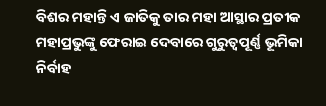ବିଶର ମହାନ୍ତି ଏ ଜାତିକୁ ତାର ମହା ଆସ୍ଥାର ପ୍ରତୀକ ମହାପ୍ରଭୁଙ୍କୁ ଫେରାଇ ଦେବାରେ ଗୁରୁତ୍ୱପୂର୍ଣ୍ଣ ଭୂମିକା ନିର୍ବାହ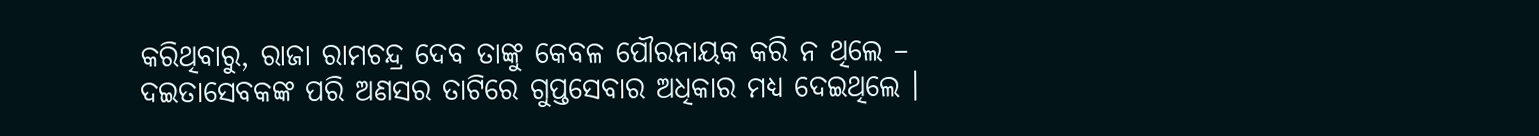କରିଥିବାରୁ, ରାଜା ରାମଚନ୍ଦ୍ର ଦେବ ତାଙ୍କୁ କେବଳ ପୌରନାୟକ କରି ନ ଥିଲେ – ଦଇତାସେବକଙ୍କ ପରି ଅଣସର ତାଟିରେ ଗୁପ୍ତସେବାର ଅଧିକାର ମଧ୍ୟ ଦେଇଥିଲେ ।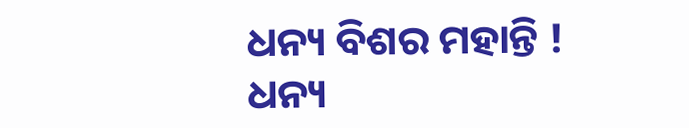ଧନ୍ୟ ବିଶର ମହାନ୍ତି !
ଧନ୍ୟ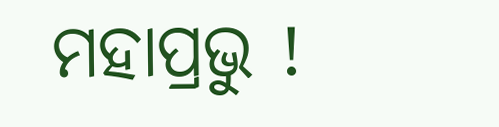ମହାପ୍ରଭୁ !